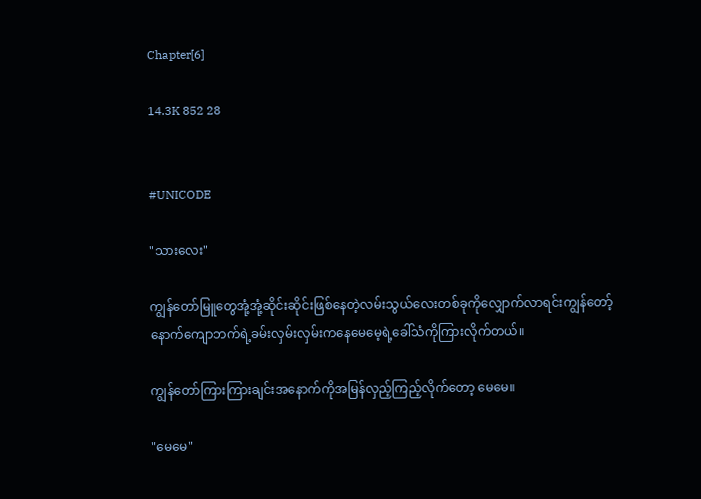Chapter[6]

14.3K 852 28


#UNICODE

"သားလေး"

ကျွန်တော်မြူတွေအုံ့အုံ့ဆိုင်းဆိုင်းဖြစ်နေတဲ့လမ်းသွယ်လေးတစ်ခုကိုလျှောက်လာရင်းကျွန်တော့်နောက်ကျောဘက်ရဲ့ခမ်းလှမ်းလှမ်းကနေမေမေ့ရဲ့ခေါ်သံကိုကြားလိုက်တယ်။

ကျွန်တော်ကြားကြားချင်းအနောက်ကိုအမြန်လှည့်ကြည့်လိုက်တော့ မေမေ။

"မေမေ"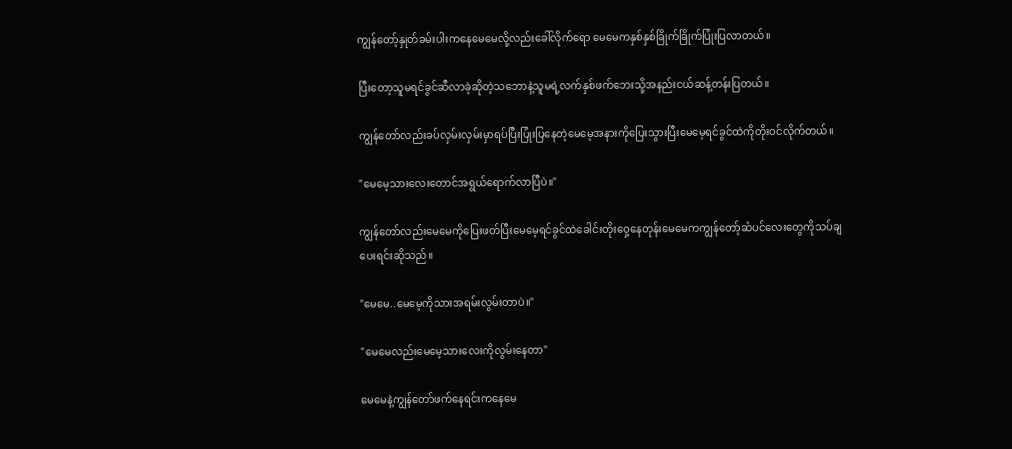ကျွန်တော့်နှုတ်ခမ်းပါးကနေမေမေလို့လည်းခေါ်လိုက်ရော မေမေကနှစ်နှစ်ခြိုက်ခြိုက်ပြုံးပြလာတယ်။

ပြီးတော့သူမရင်ခွင်ဆီလာခဲ့ဆိုတဲ့သဘောနဲ့သူမရဲ့လက်နှစ်ဖက်ဘေးသို့အနည်းငယ်ဆန့်တန်းပြတယ်။

ကျွန်တော်လည်းခပ်လှမ်းလှမ်းမှာရပ်ပြီးပြုံးပြနေတဲ့မေမေ့အနားကိုပြေးသွားပြီးမေမေ့ရင်ခွင်ထဲကိုတိုးဝင်လိုက်တယ်။

"မေမေ့သားလေးတောင်အရွယ်ရောက်လာပြီပဲ။"

ကျွန်တော်လည်းမေမေကိုပြေးဖတ်ပြီးမေမေ့ရင်ခွင်ထဲခေါင်းတိုးဝှေ့နေတုန်းမေမေကကျွန်တော့်ဆံပင်လေးတွေကိုသပ်ချ
ပေးရင်းဆိုသည်။

"မေမေ..မေမေ့ကိုသားအရမ်းလွမ်းတာပဲ။"

"မေမေလည်းမေမေ့သားလေးကိုလွမ်းနေတာ"

မေမေနဲ့ကျွန်တော်ဖက်နေရင်းကနေမေ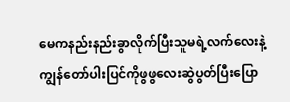မေကနည်းနည်းခွာလိုက်ပြီးသူမရဲ့လက်လေးနဲ့ကျွန်တော်ပါးပြင်ကိုဖွဖွလေးဆွဲပွတ်ပြီးပြော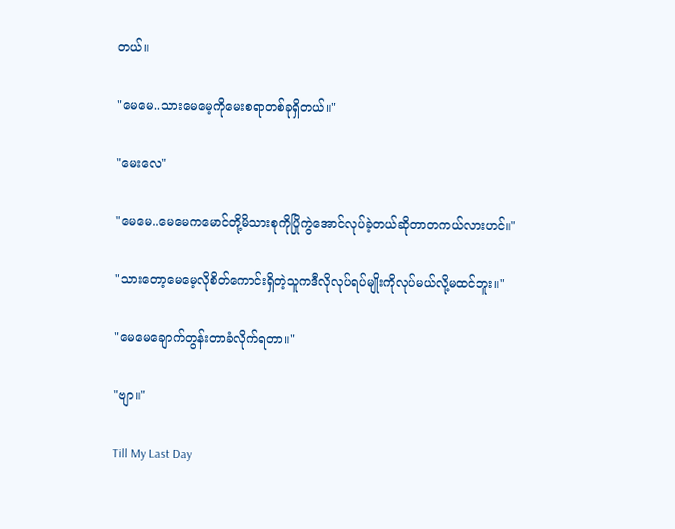တယ်။

"မေမေ..သားမေမေ့ကိုမေးစရာတစ်ခုရှိတယ်။"

"မေးလေ"

"မေမေ..မေမေကမောင်တို့မိသားစုကိုပြိုကွဲအောင်လုပ်ခဲ့တယ်ဆိုတာတကယ်လားဟင်။"

"သားတော့မေမေ့လိုစိတ်ကောင်းရှိတဲ့သူကဒီလိုလုပ်ရပ်မျိုးကိုလုပ်မယ်လို့မထင်ဘူး။"

"မေမေချောက်တွန်းတာခံလိုက်ရတာ။"

"ဗျာ။"

Till My Last Day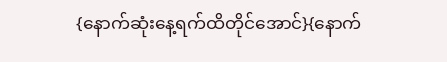{နောက်ဆုံးနေ့ရက်ထိတိုင်အောင်}{နောက်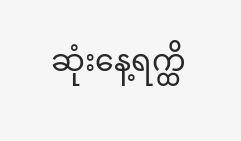ဆုံးနေ့ရက္ထိ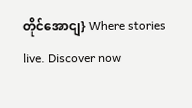တိုင်အောငျ} Where stories live. Discover now